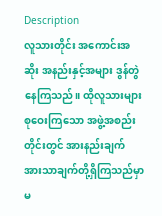Description
လူသားတိုင်း အကောင်းအဆိုး အနည်းနှင့်အများ ဒွန်တွဲနေကြသည်။ ထိုလူသားများ စုဝေးကြသော အဖွဲ့အစည်းတိုင်းတွင် အားနည်းချက် အားသာချက်တို့ရှိကြသည်မှာ မ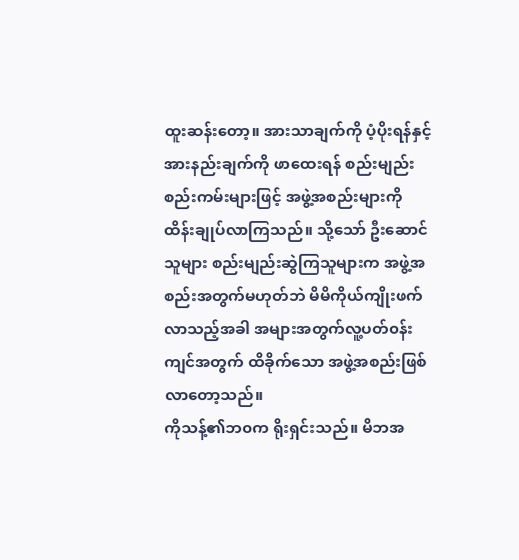ထူးဆန်းတော့။ အားသာချက်ကို ပံ့ပိုးရန်နှင့် အားနည်းချက်ကို ဖာထေးရန် စည်းမျည်း စည်းကမ်းများဖြင့် အဖွဲ့အစည်းများကို ထိန်းချုပ်လာကြသည်။ သို့သော် ဦးဆောင်သူများ စည်းမျည်းဆွဲကြသူများက အဖွဲ့အစည်းအတွက်မဟုတ်ဘဲ မိမိကိုယ်ကျိုးဖက်လာသည့်အခါ အများအတွက်လူ့ပတ်၀န်းကျင်အတွက် ထိခိုက်သော အဖွဲ့အစည်းဖြစ်လာတော့သည်။
ကိုသန့်၏ဘ၀က ရိုးရှင်းသည်။ မိဘအ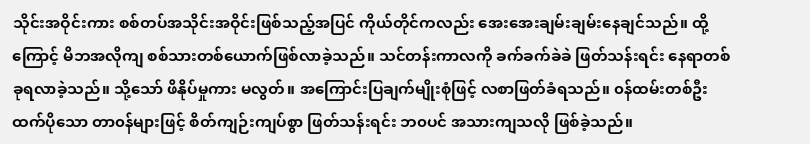သိုင်းအဝိုင်းကား စစ်တပ်အသိုင်းအဝိုင်းဖြစ်သည့်အပြင် ကိုယ်တိုင်ကလည်း အေးအေးချမ်းချမ်းနေချင်သည်။ ထို့ကြောင့် မိဘအလိုကျ စစ်သားတစ်ယောက်ဖြစ်လာခဲ့သည်။ သင်တန်းကာလကို ခက်ခက်ခဲခဲ ဖြတ်သန်းရင်း နေရာတစ်ခုရလာခဲ့သည်။ သို့သော် ဖိနိုပ်မှုကား မလွတ်။ အကြောင်းပြချက်မျိုးစုံဖြင့် လစာဖြတ်ခံရသည်။ ၀န်ထမ်းတစ်ဦးထက်ပိုသော တာ၀န်များဖြင့် စိတ်ကျဉ်းကျပ်စွာ ဖြတ်သန်းရင်း ဘ၀ပင် အသားကျသလို ဖြစ်ခဲ့သည်။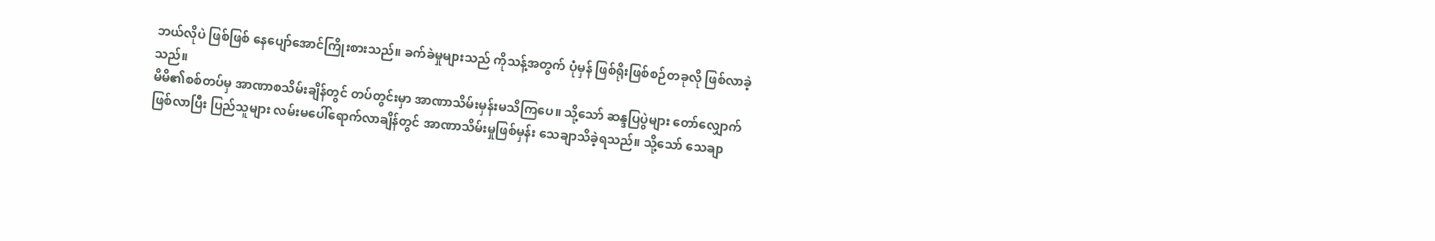ဘယ်လိုပဲ ဖြစ်ဖြစ် နေပျော်အောင်ကြိုးစားသည်။ ခက်ခဲမှုများသည် ကိုသန့်အတွက် ပုံမှန် ဖြစ်ရိုးဖြစ်စဉ်တခုလို ဖြစ်လာခဲ့သည်။
မိမိ၏စစ်တပ်မှ အာဏာစသိမ်းချိန်တွင် တပ်တွင်းမှာ အာဏာသိမ်းမှန်းမသိကြပေ။ သို့သော် ဆန္ဒပြပွဲများ တော်လျှောက်ဖြစ်လာပြီး ပြည်သူများ လမ်းမပေါ်ရောက်လာချိန်တွင် အာဏာသိမ်းမှုဖြစ်မှန်း သေချာသိခဲ့ရသည်။ သို့သော် သေချာ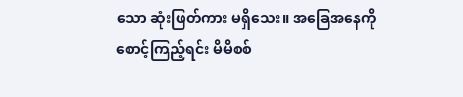သော ဆုံးဖြတ်ကား မရှိသေး။ အခြေအနေကို စောင့်ကြည့်ရင်း မိမိစစ်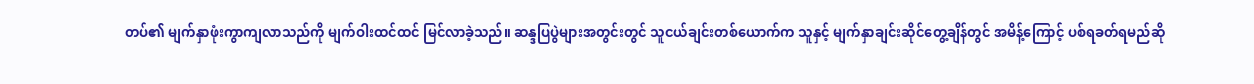တပ်၏ မျက်နှာဖုံးကွာကျလာသည်ကို မျက်ဝါးထင်ထင် မြင်လာခဲ့သည်။ ဆန္ဒပြပွဲများအတွင်းတွင် သူငယ်ချင်းတစ်ယောက်က သူနှင့် မျက်နှာချင်းဆိုင်တွေ့ချိန်တွင် အမိန့်ကြောင့် ပစ်ရခတ်ရမည်ဆို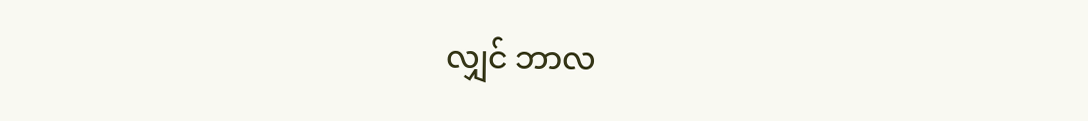လျှင် ဘာလ